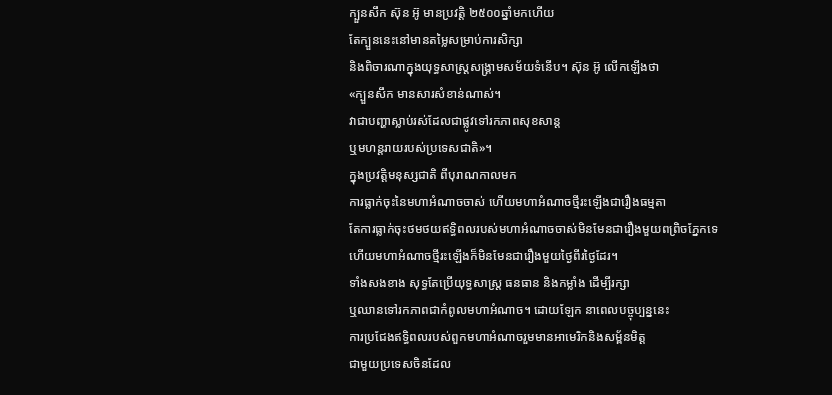ក្បួនសឹក ស៊ុន អ៊ូ មានប្រវត្តិ ២៥០០ឆ្នាំមកហើយ
តែក្បួននេះនៅមានតម្លៃសម្រាប់ការសិក្សា
និងពិចារណាក្នុងយុទ្ធសាស្ត្រសង្គ្រាមសម័យទំនើប។ ស៊ុន អ៊ូ លើកឡើងថា
«ក្បួនសឹក មានសារសំខាន់ណាស់។
វាជាបញ្ហាស្លាប់រស់ដែលជាផ្លូវទៅរកភាពសុខសាន្ត
ឬមហន្តរាយរបស់ប្រទេសជាតិ»។
ក្នុងប្រវត្តិមនុស្សជាតិ ពីបុរាណកាលមក
ការធ្លាក់ចុះនៃមហាអំណាចចាស់ ហើយមហាអំណាចថ្មីរះឡើងជារឿងធម្មតា
តែការធ្លាក់ចុះថមថយឥទ្ធិពលរបស់មហាអំណាចចាស់មិនមែនជារឿងមួយពព្រិចភ្នែកទេ
ហើយមហាអំណាចថ្មីរះឡើងក៏មិនមែនជារឿងមួយថ្ងៃពីរថ្ងៃដែរ។
ទាំងសងខាង សុទ្ធតែប្រើយុទ្ធសាស្ត្រ ធនធាន និងកម្លាំង ដើម្បីរក្សា
ឬឈានទៅរកភាពជាកំពូលមហាអំណាច។ ដោយឡែក នាពេលបច្ចុប្បន្ននេះ
ការប្រជែងឥទ្ធិពលរបស់ពួកមហាអំណាចរួមមានអាមេរិកនិងសម្ព័នមិត្ត
ជាមួយប្រទេសចិនដែល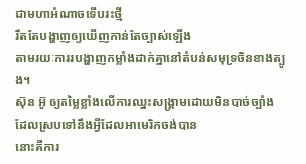ជាមហាអំណាចទើបរះថ្មី
រឹតតែបង្ហាញឲ្យឃើញកាន់តែច្បាស់ឡើង
តាមរយៈការរបង្ហាញកម្លាំងដាក់គ្នានៅតំបន់សមុទ្រចិនខាងត្បូង។
ស៊ុន អ៊ូ ឲ្យតម្លៃខ្លាំងលើការឈ្នះសង្គ្រាមដោយមិនបាច់ច្បាំង
ដែលស្របទៅនឹងអ្វីដែលអាមេរិកចង់បាន
នោះគឺការ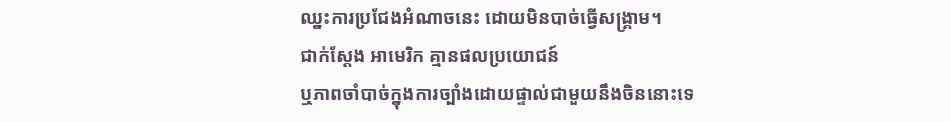ឈ្នះការប្រជែងអំណាចនេះ ដោយមិនបាច់ធ្វើសង្គ្រាម។
ជាក់ស្ដែង អាមេរិក គ្មានផលប្រយោជន៍
ឬភាពចាំបាច់ក្នុងការច្បាំងដោយផ្ទាល់ជាមួយនឹងចិននោះទេ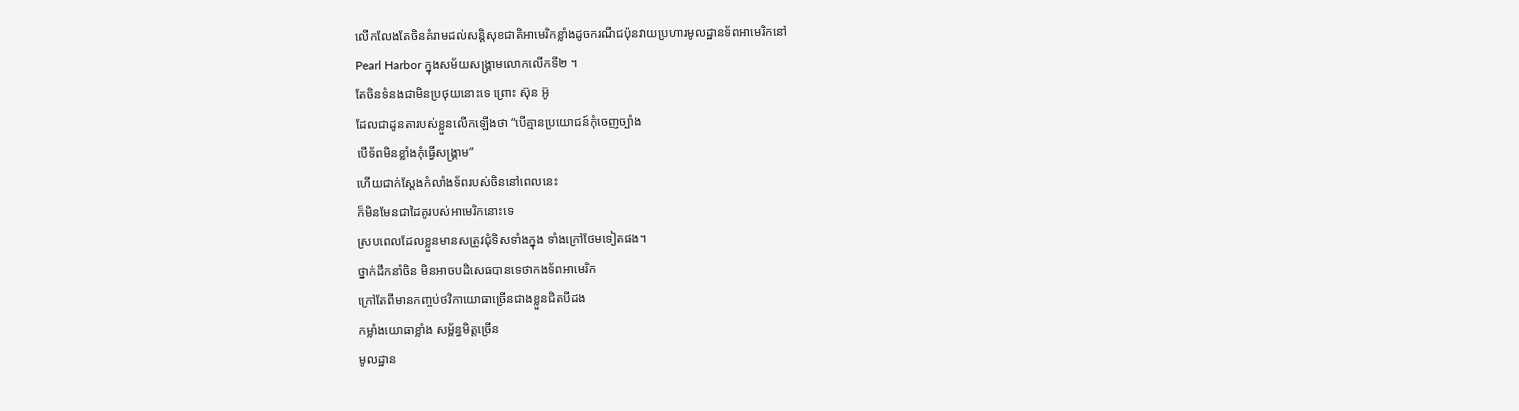លើកលែងតែចិនគំរាមដល់សន្តិសុខជាតិអាមេរិកខ្លាំងដូចករណីជប៉ុនវាយប្រហារមូលដ្ឋានទ័ពអាមេរិកនៅ
Pearl Harbor ក្នុងសម័យសង្គ្រាមលោកលើកទី២ ។
តែចិនទំនងជាមិនប្រថុយនោះទេ ព្រោះ ស៊ុន អ៊ូ
ដែលជាដូនតារបស់ខ្លួនលើកឡើងថា “បើគ្មានប្រយោជន៍កុំចេញច្បាំង
បើទ័ពមិនខ្លាំងកុំធ្វើសង្គ្រាម”
ហើយជាក់ស្ដែងកំលាំងទ័ពរបស់ចិននៅពេលនេះ
ក៏មិនមែនជាដៃគូរបស់អាមេរិកនោះទេ
ស្របពេលដែលខ្លួនមានសត្រូវជុំទិសទាំងក្នុង ទាំងក្រៅថែមទៀតផង។
ថ្នាក់ដឹកនាំចិន មិនអាចបដិសេធបានទេថាកងទ័ពអាមេរិក
ក្រៅតែពីមានកញ្ចប់ថវិកាយោធាច្រើនជាងខ្លួនជិតបីដង
កម្លាំងយោធាខ្លាំង សម្ព័ន្ធមិត្តច្រើន
មូលដ្ឋាន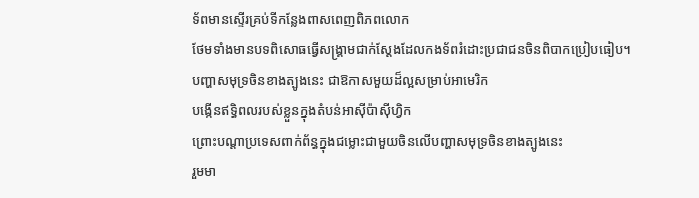ទ័ពមានស្ទើរគ្រប់ទីកន្លែងពាសពេញពិភពលោក
ថែមទាំងមានបទពិសោធធ្វើសង្គ្រាមជាក់ស្ដែងដែលកងទ័ពរំដោះប្រជាជនចិនពិបាកប្រៀបធៀប។
បញ្ហាសមុទ្រចិនខាងត្បូងនេះ ជាឱកាសមួយដ៏ល្អសម្រាប់អាមេរិក
បង្កើនឥទ្ធិពលរបស់ខ្លួនក្នុងតំបន់អាស៊ីប៉ាស៊ីហ្វិក
ព្រោះបណ្ដាប្រទេសពាក់ព័ន្ធក្នុងជម្លោះជាមួយចិនលើបញ្ហាសមុទ្រចិនខាងត្បូងនេះ
រួមមា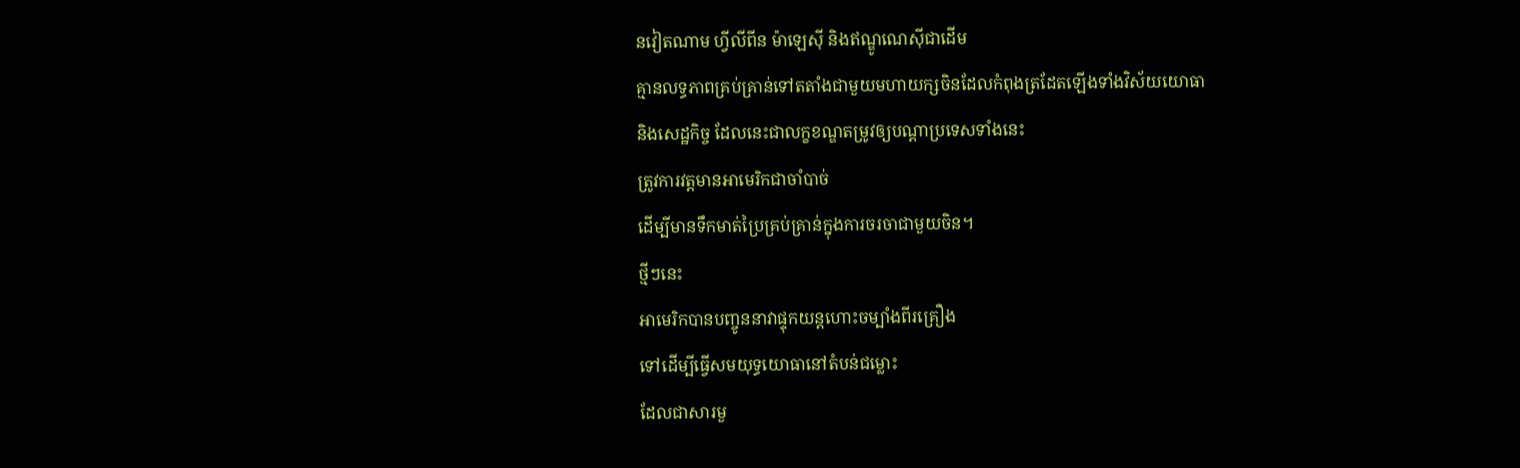នវៀតណាម ហ្វីលីពីន ម៉ាឡេស៊ី និងឥណ្ឌូណេស៊ីជាដើម
គ្មានលទ្ធភាពគ្រប់គ្រាន់ទៅតតាំងជាមួយមហាយក្សចិនដែលកំពុងត្រដែតឡើងទាំងវិស័យយោធា
និងសេដ្ឋកិច្ច ដែលនេះជាលក្ខខណ្ឌតម្រូវឲ្យបណ្ដាប្រទេសទាំងនេះ
ត្រូវការវត្តមានអាមេរិកជាចាំបាច់
ដើម្បីមានទឹកមាត់ប្រៃគ្រប់គ្រាន់ក្នុងការចរចាជាមួយចិន។
ថ្មីៗនេះ
អាមេរិកបានបញ្ចូននាវាផ្ទុកយន្តហោះចម្បាំងពីរគ្រឿង
ទៅដើម្បីធ្វើសមយុទ្ធយោធានៅតំបន់ជម្លោះ
ដែលជាសារមួ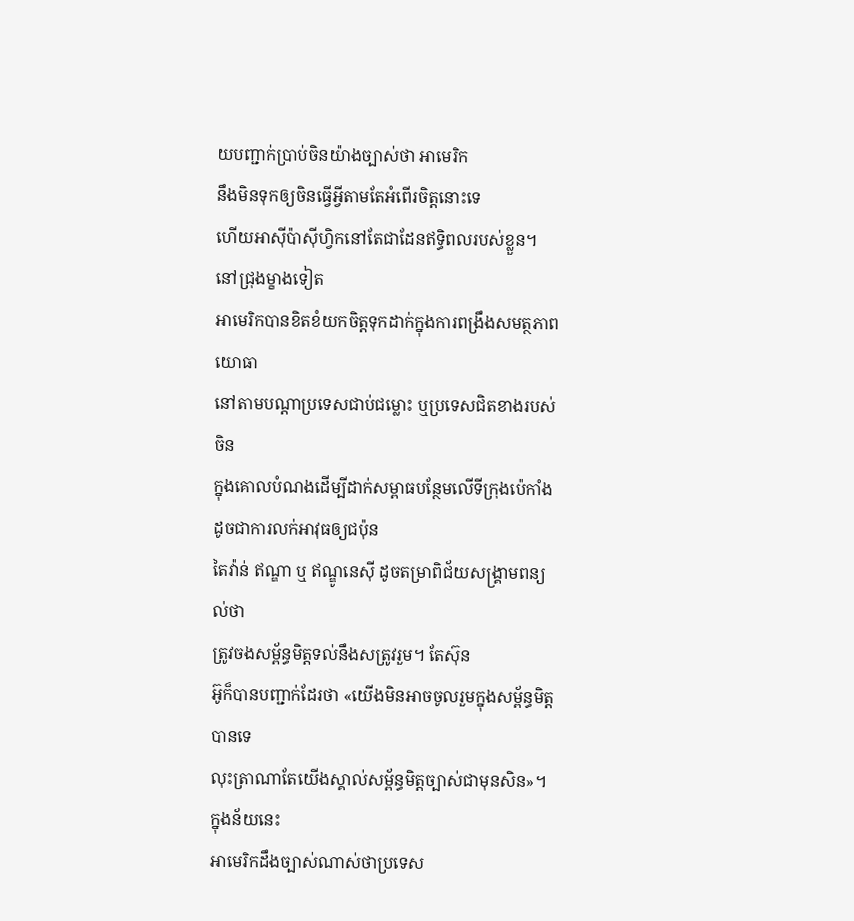យបញ្ជាក់ប្រាប់ចិនយ៉ាងច្បាស់ថា អាមេរិក
នឹងមិនទុកឲ្យចិនធ្វើអ្វីតាមតែអំពើរចិត្តនោះទេ
ហើយអាស៊ីប៉ាស៊ីហ្វិកនៅតែជាដែនឥទ្ធិពលរបស់ខ្លួន។ នៅជ្រុងម្ខាងទៀត
អាមេរិកបានខិតខំយកចិត្តទុកដាក់ក្នុងការពង្រឹងសមត្ថភាពយោធា
នៅតាមបណ្ដាប្រទេសជាប់ជម្លោះ ឬប្រទេសជិតខាងរបស់ចិន
ក្នុងគោលបំណងដើម្បីដាក់សម្ពាធបន្ថែមលើទីក្រុងប៉េកាំងដូចជាការលក់អាវុធឲ្យជប៉ុន
តៃវ៉ាន់ ឥណ្ឌា ឬ ឥណ្ឌូនេស៊ី ដូចតម្រាពិជ័យសង្គ្រាមពន្យល់ថា
ត្រូវចងសម្ព័ន្ធមិត្តទល់នឹងសត្រូវរួម។ តែស៊ុន
អ៊ូក៏បានបញ្ជាក់ដែរថា «យើងមិនអាចចូលរួមក្នុងសម្ព័ន្ធមិត្តបានទេ
លុះត្រាណាតែយើងស្គាល់សម្ព័ន្ធមិត្តច្បាស់ជាមុនសិន»។ ក្នុងន័យនេះ
អាមេរិកដឹងច្បាស់ណាស់ថាប្រទេស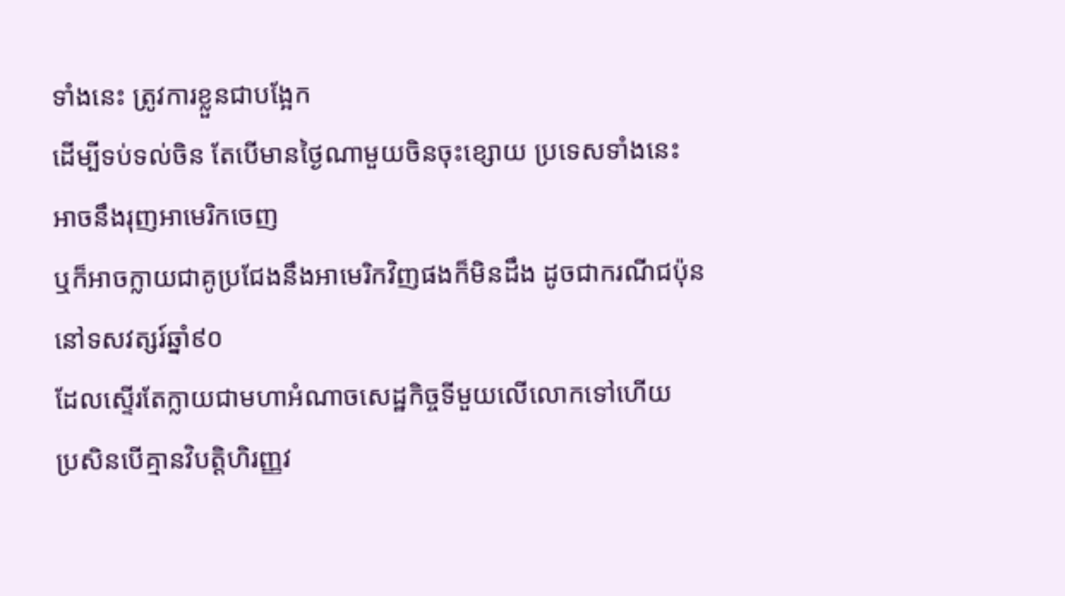ទាំងនេះ ត្រូវការខ្លួនជាបង្អែក
ដើម្បីទប់ទល់ចិន តែបើមានថ្ងៃណាមួយចិនចុះខ្សោយ ប្រទេសទាំងនេះ
អាចនឹងរុញអាមេរិកចេញ
ឬក៏អាចក្លាយជាគូប្រជែងនឹងអាមេរិកវិញផងក៏មិនដឹង ដូចជាករណីជប៉ុន
នៅទសវត្សរ៍ឆ្នាំ៩០
ដែលស្ទើរតែក្លាយជាមហាអំណាចសេដ្ឋកិច្ចទីមួយលើលោកទៅហើយ
ប្រសិនបើគ្មានវិបត្តិហិរញ្ញវ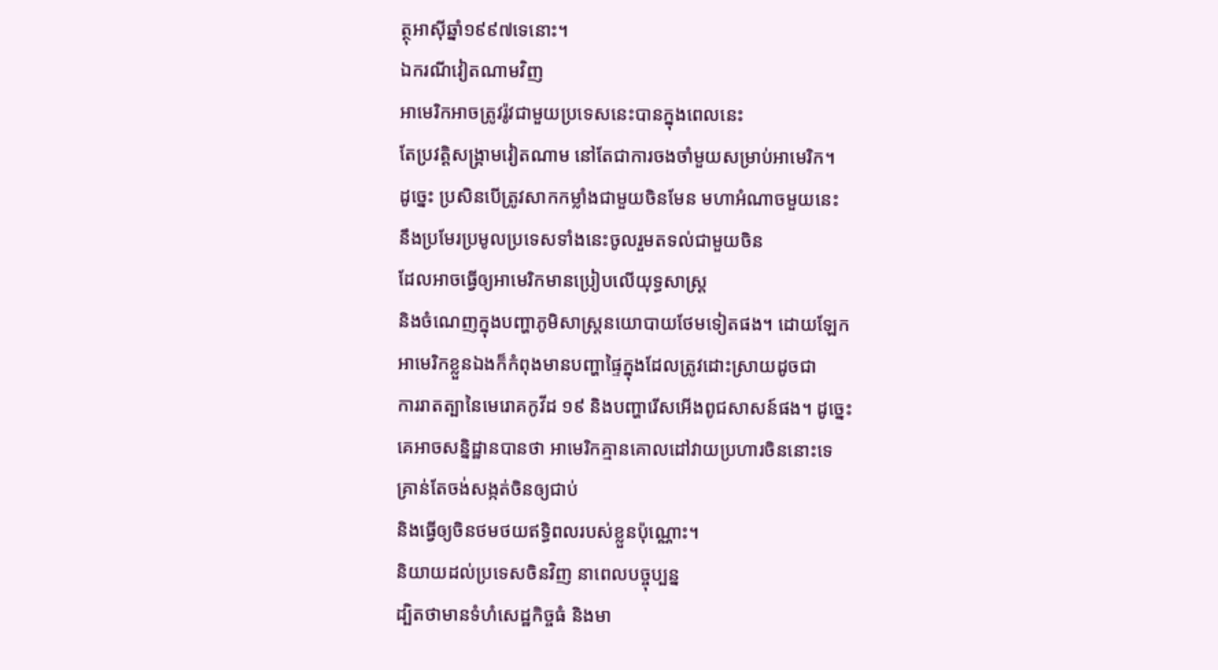ត្ថុអាស៊ីឆ្នាំ១៩៩៧ទេនោះ។
ឯករណីវៀតណាមវិញ
អាមេរិកអាចត្រូវរ៉ូវជាមួយប្រទេសនេះបានក្នុងពេលនេះ
តែប្រវត្តិសង្គ្រាមវៀតណាម នៅតែជាការចងចាំមួយសម្រាប់អាមេរិក។
ដូច្នេះ ប្រសិនបើត្រូវសាកកម្លាំងជាមួយចិនមែន មហាអំណាចមួយនេះ
នឹងប្រមែរប្រមូលប្រទេសទាំងនេះចូលរួមតទល់ជាមួយចិន
ដែលអាចធ្វើឲ្យអាមេរិកមានប្រៀបលើយុទ្ធសាស្ត្រ
និងចំណេញក្នុងបញ្ហាភូមិសាស្ត្រនយោបាយថែមទៀតផង។ ដោយឡែក
អាមេរិកខ្លួនឯងក៏កំពុងមានបញ្ហាផ្ទៃក្នុងដែលត្រូវដោះស្រាយដូចជា
ការរាតត្បានៃមេរោគកូវីដ ១៩ និងបញ្ហារើសអើងពូជសាសន៍ផង។ ដូច្នេះ
គេអាចសន្និដ្ឋានបានថា អាមេរិកគ្មានគោលដៅវាយប្រហារចិននោះទេ
គ្រាន់តែចង់សង្កត់ចិនឲ្យជាប់
និងធ្វើឲ្យចិនថមថយឥទ្ធិពលរបស់ខ្លួនប៉ុណ្ណោះ។
និយាយដល់ប្រទេសចិនវិញ នាពេលបច្ចុប្បន្ន
ដ្បិតថាមានទំហំសេដ្ឋកិច្ចធំ និងមា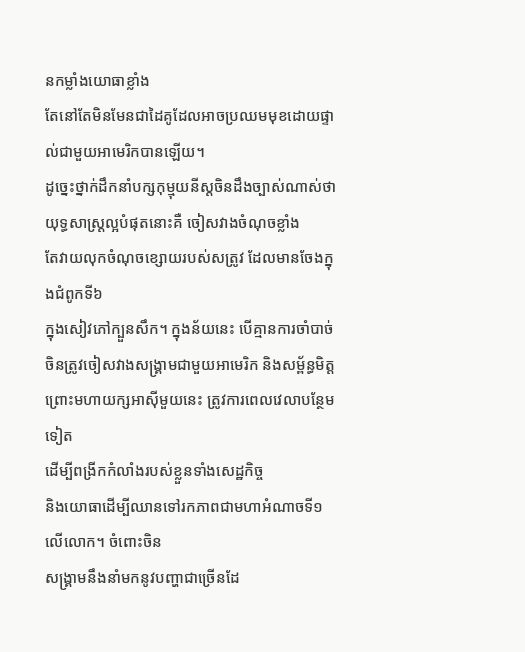នកម្លាំងយោធាខ្លាំង
តែនៅតែមិនមែនជាដៃគូដែលអាចប្រឈមមុខដោយផ្ទាល់ជាមួយអាមេរិកបានឡើយ។
ដូច្នេះថ្នាក់ដឹកនាំបក្សកុម្មុយនីស្តចិនដឹងច្បាស់ណាស់ថា
យុទ្ធសាស្ត្រល្អបំផុតនោះគឺ ចៀសវាងចំណុចខ្លាំង
តែវាយលុកចំណុចខ្សោយរបស់សត្រូវ ដែលមានចែងក្នុងជំពូកទី៦
ក្នុងសៀវភៅក្បួនសឹក។ ក្នុងន័យនេះ បើគ្មានការចាំបាច់
ចិនត្រូវចៀសវាងសង្គ្រាមជាមួយអាមេរិក និងសម្ព័ន្ធមិត្ត
ព្រោះមហាយក្សអាស៊ីមួយនេះ ត្រូវការពេលវេលាបន្ថែមទៀត
ដើម្បីពង្រីកកំលាំងរបស់ខ្លួនទាំងសេដ្ឋកិច្ច
និងយោធាដើម្បីឈានទៅរកភាពជាមហាអំណាចទី១ លើលោក។ ចំពោះចិន
សង្គ្រាមនឹងនាំមកនូវបញ្ហាជាច្រើនដែ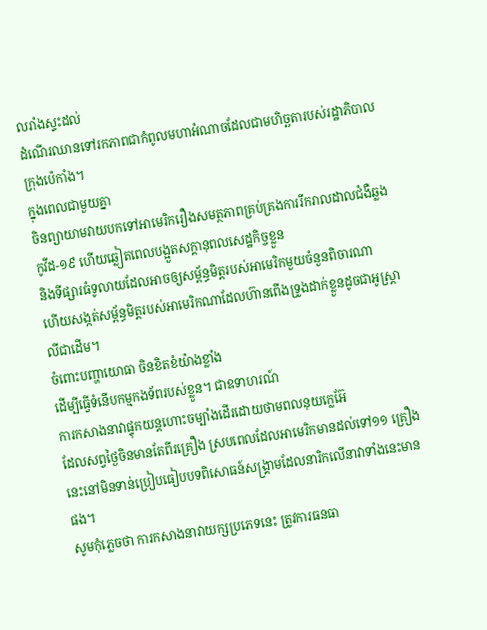លរាំងស្ទះដល់
ដំណើរឈានទៅរកភាពជាកំពូលមហាអំណាចដែលជាមហិច្ឆតារបស់រដ្ឋាភិបាលក្រុងប៉េកាំង។
ក្នុងពេលជាមួយគ្នា
ចិនព្យាយាមវាយបកទៅអាមេរិករឿងសមត្ថភាពគ្រប់គ្រងការរីករាលដាលជំងឺឆ្លង
កូវីដ-១៩ ហើយឆ្លៀតពេលបង្អួតសក្តានុពលសេដ្ឋកិច្ចខ្លួន
និងទីផ្សារធំទូលាយដែលអាចឲ្យសម្ព័ន្ធមិត្ដរបស់អាមេរិកមួយចំនួនពិចារណា
ហើយសង្កត់សម្ព័ន្ធមិត្ដរបស់អាមេរិកណាដែលហ៊ានពើងទ្រូងដាក់ខ្លួនដូចជាអូស្ដ្រាលីជាដើម។
ចំពោះបញ្ហាយោធា ចិនខិតខំយ៉ាងខ្លាំង
ដើម្បីធ្វើទំនើបកម្មកងទ័ពរបស់ខ្លួន។ ជាឧទាហរណ៍
ការកសាងនាវាផ្ទុកយន្តហោះចម្បាំងដើរដោយថាមពលនុយក្លេអ៊ែ
ដែលសព្វថ្ងៃចិនមានតែពីរគ្រឿង ស្របពេលដែលអាមេរិកមានដល់ទៅ១១ គ្រឿង
នេះនៅមិនទាន់ប្រៀបធៀបបទពិសោធន៍សង្គ្រាមដែលនារិកលើនាវាទាំងនេះមានផង។
សូមកុំភ្លេចថា ការកសាងនាវាយក្សប្រភេទនេះ ត្រូវការធនធា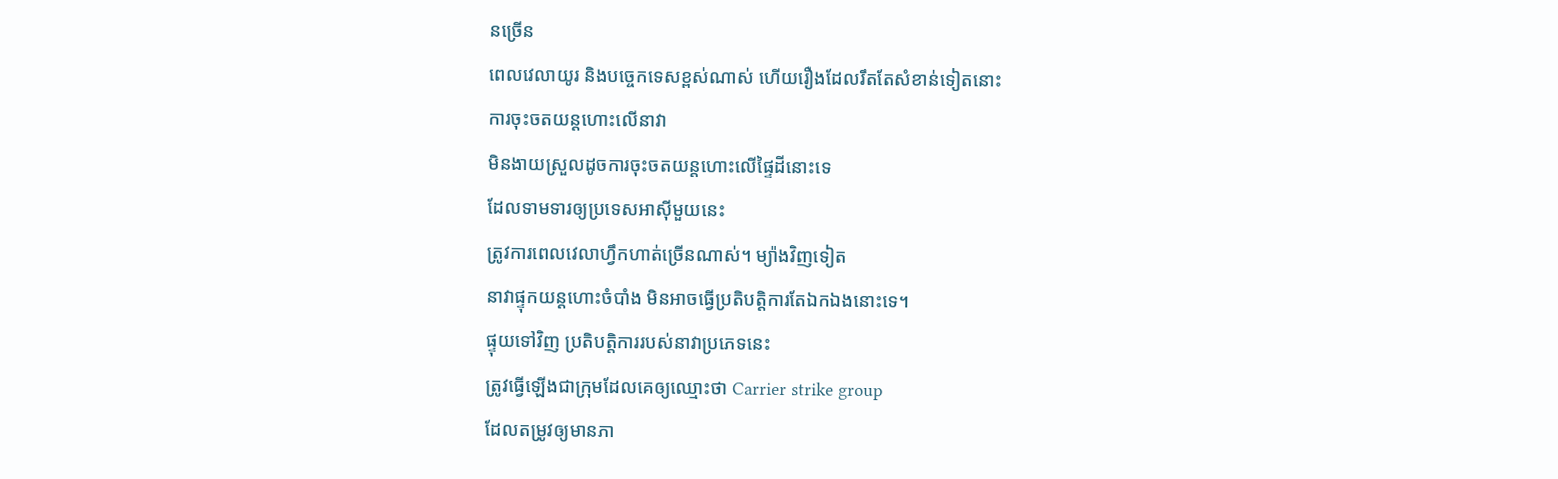នច្រើន
ពេលវេលាយូរ និងបច្ចេកទេសខ្ពស់ណាស់ ហើយរឿងដែលរឹតតែសំខាន់ទៀតនោះ
ការចុះចតយន្តហោះលើនាវា
មិនងាយស្រួលដូចការចុះចតយន្តហោះលើផ្ទៃដីនោះទេ
ដែលទាមទារឲ្យប្រទេសអាស៊ីមួយនេះ
ត្រូវការពេលវេលាហ្វឹកហាត់ច្រើនណាស់។ ម្យ៉ាងវិញទៀត
នាវាផ្ទុកយន្តហោះចំបាំង មិនអាចធ្វើប្រតិបតិ្តការតែឯកឯងនោះទេ។
ផ្ទុយទៅវិញ ប្រតិបតិ្តការរបស់នាវាប្រភេទនេះ
ត្រូវធ្វើឡើងជាក្រុមដែលគេឲ្យឈ្មោះថា Carrier strike group
ដែលតម្រូវឲ្យមានភា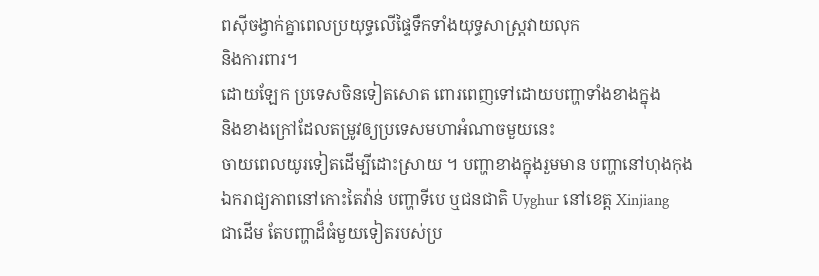ពស៊ីចង្វាក់គ្នាពេលប្រយុទ្ធលើផ្ទៃទឹកទាំងយុទ្ធសាស្ត្រវាយលុក
និងការពារ។
ដោយឡែក ប្រទេសចិនទៀតសោត ពោរពេញទៅដោយបញ្ហាទាំងខាងក្នុង
និងខាងក្រៅដែលតម្រូវឲ្យប្រទេសមហាអំណាចមួយនេះ
ចាយពេលយូរទៀតដើម្បីដោះស្រាយ ។ បញ្ហាខាងក្នុងរួមមាន បញ្ហានៅហុងកុង
ឯករាជ្យភាពនៅកោះតៃវ៉ាន់ បញ្ហាទីបេ ឬជនជាតិ Uyghur នៅខេត្ត Xinjiang
ជាដើម តែបញ្ហាដ៏ធំមួយទៀតរបស់ប្រ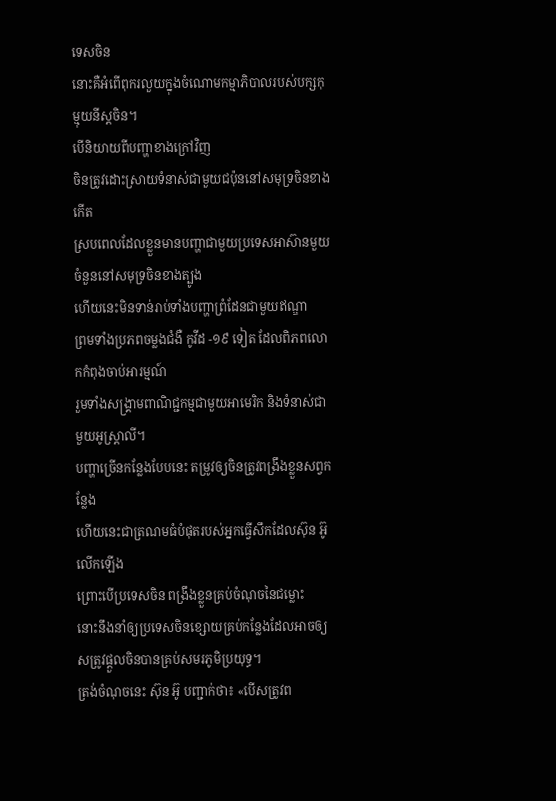ទេសចិន
នោះគឺអំពើពុករលួយក្នុងចំណោមកម្មាភិបាលរបស់បក្សកុម្មុយនីស្តចិន។
បើនិយាយពីបញ្ហាខាងក្រៅវិញ
ចិនត្រូវដោះស្រាយទំនាស់ជាមួយជប៉ុននៅសមុទ្រចិនខាងកើត
ស្របពេលដែលខ្លួនមានបញ្ហាជាមួយប្រទេសអាស៊ានមួយចំនួននៅសមុទ្រចិនខាងត្បូង
ហើយនេះមិនទាន់រាប់ទាំងបញ្ហាព្រំដែនជាមួយឥណ្ឌា
ព្រមទាំងប្រភពចម្លងជំងឺ កូវីដ -១៩ ទៀត ដែលពិភពលោកកំពុងចាប់អារម្មណ៍
រួមទាំងសង្គ្រាមពាណិជ្ជកម្មជាមួយអាមេរិក និងទំនាស់ជាមួយអូស្ដ្រាលី។
បញ្ហាច្រើនកន្លែងបែបនេះ តម្រូវឲ្យចិនត្រូវពង្រឹងខ្លួនសព្វកន្លែង
ហើយនេះជាត្រណមធំបំផុតរបស់អ្នកធ្វើសឹកដែលស៊ុន អ៊ូលើកឡើង
ព្រោះបើប្រទេសចិន ពង្រឹងខ្លួនគ្រប់ចំណុចនៃជម្លោះ
នោះនឹងនាំឲ្យប្រទេសចិនខ្សោយគ្រប់កន្លែងដែលអាចឲ្យសត្រូវផ្ដួលចិនបានគ្រប់សមរភូមិប្រយុទ្ធ។
ត្រង់ចំណុចនេះ ស៊ុន អ៊ូ បញ្ជាក់ថា៖ «បើសត្រូវព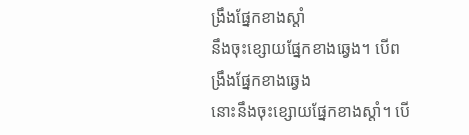ង្រឹងផ្នែកខាងស្ដាំ
នឹងចុះខ្សោយផ្នែកខាងឆ្វេង។ បើពង្រឹងផ្នែកខាងឆ្វេង
នោះនឹងចុះខ្សោយផ្នែកខាងស្ដាំ។ បើ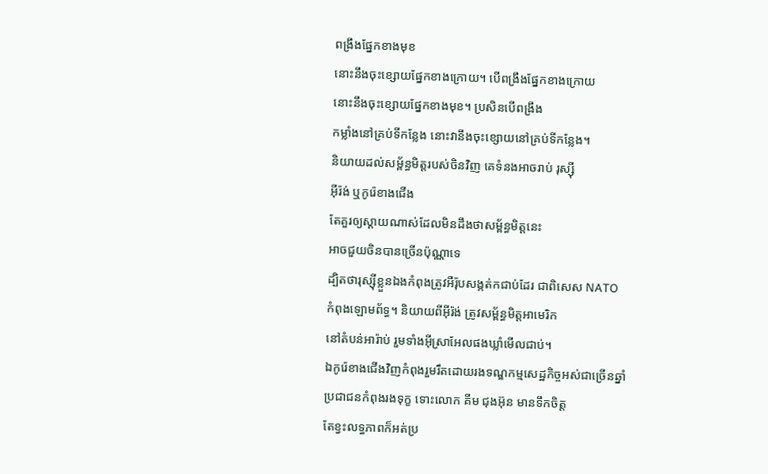ពង្រឹងផ្នែកខាងមុខ
នោះនឹងចុះខ្សោយផ្នែកខាងក្រោយ។ បើពង្រឹងផ្នែកខាងក្រោយ
នោះនឹងចុះខ្សោយផ្នែកខាងមុខ។ ប្រសិនបើពង្រឹង
កម្លាំងនៅគ្រប់ទីកន្លែង នោះវានឹងចុះខ្សោយនៅគ្រប់ទីកន្លែង។
និយាយដល់សម្ព័ន្ធមិត្ដរបស់ចិនវិញ គេទំនងអាចរាប់ រុស្ស៊ី
អ៊ីរ៉ង់ ឬកូរ៉េខាងជើង
តែគួរឲ្យស្ដាយណាស់ដែលមិនដឹងថាសម្ព័ន្ធមិត្ដនេះ
អាចជួយចិនបានច្រើនប៉ុណ្ណាទេ
ដ្បិតថារុស្ស៊ីខ្លួនឯងកំពុងត្រូវអឺរ៉ុបសង្កត់កជាប់ដែរ ជាពិសេស NATO
កំពុងឡោមព័ទ្ធ។ និយាយពីអ៊ីរ៉ង់ ត្រូវសម្ព័ន្ធមិត្ដអាមេរិក
នៅតំបន់អារ៉ាប់ រួមទាំងអ៊ីស្រាអែលផងឃ្លាំមើលជាប់។
ឯកូរ៉េខាងជើងវិញកំពុងរួមរឹតដោយរងទណ្ឌកម្មសេដ្ឋកិច្ចអស់ជាច្រើនឆ្នាំ
ប្រជាជនកំពុងរងទុក្ខ ទោះលោក គីម ជុងអ៊ុន មានទឹកចិត្ត
តែខ្វះលទ្ធភាពក៏អត់ប្រ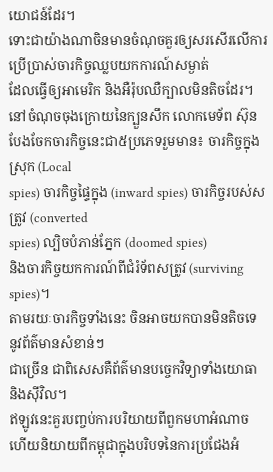យោជន៍ដែរ។
ទោះជាយ៉ាងណាចិនមានចំណុចគួរឲ្យសរសើរលើការប្រើប្រាស់ចារកិច្ចឈ្លបយកការណ៍សម្ងាត់
ដែលធ្វើឲ្យអាមេរិក និងអឺរ៉ុបឈឺក្បាលមិនតិចដែរ។
នៅចំណុចចុងក្រោយនៃក្បួនសឹក លោកមេទ័ព ស៊ុន
បែងចែកចារកិច្ចនេះជា៥ប្រភេទរួមមាន៖ ចារកិច្ចក្នុងស្រុក (Local
spies) ចារកិច្ចផ្ទៃក្នុង (inward spies) ចារកិច្ចរបស់សត្រូវ (converted
spies) ល្បិចបំភាន់ភ្នែក (doomed spies)
និងចារកិច្ចយកការណ៍ពីជំរំទ័ពសត្រូវ (surviving spies)។
តាមរយៈចារកិច្ចទាំងនេះ ចិនអាចយកបានមិនតិចទេ នូវព័ត៌មានសំខាន់ៗ
ជាច្រើន ជាពិសេសគឺព័ត៌មានបច្ចេកវិទ្យាទាំងយោធា និងស៊ីវិល។
ឥឡូវនេះគួរបញ្ចប់ការបរិយាយពីពួកមហាអំណាច
ហើយនិយាយពីកម្ពុជាក្នុងបរិបទនៃការប្រជែងអំ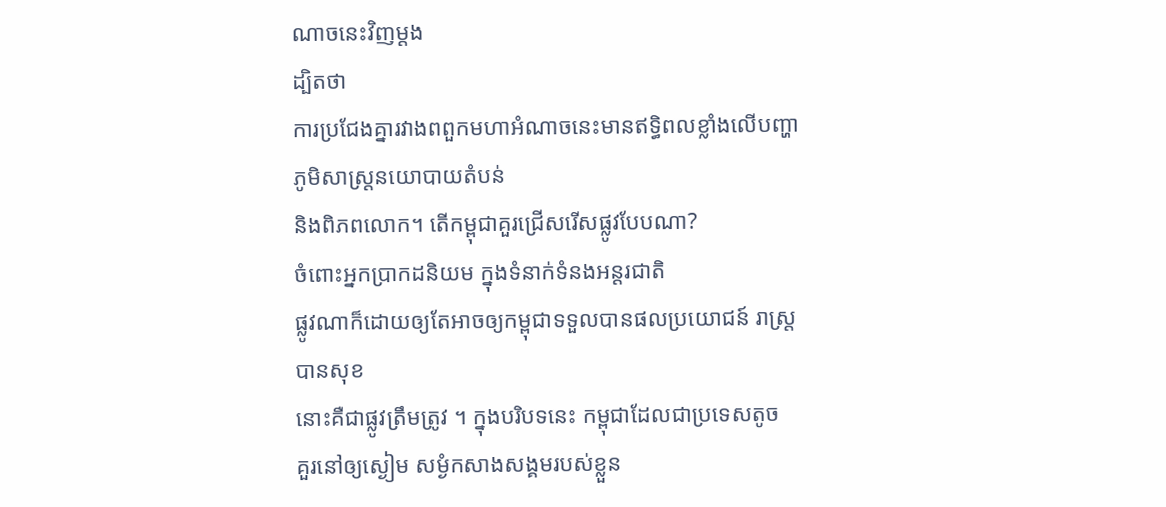ណាចនេះវិញម្ដង
ដ្បិតថា
ការប្រជែងគ្នារវាងពពួកមហាអំណាចនេះមានឥទ្ធិពលខ្លាំងលើបញ្ហាភូមិសាស្ត្រនយោបាយតំបន់
និងពិភពលោក។ តើកម្ពុជាគួរជ្រើសរើសផ្លូវបែបណា?
ចំពោះអ្នកប្រាកដនិយម ក្នុងទំនាក់ទំនងអន្តរជាតិ
ផ្លូវណាក៏ដោយឲ្យតែអាចឲ្យកម្ពុជាទទួលបានផលប្រយោជន៍ រាស្ត្របានសុខ
នោះគឺជាផ្លូវត្រឹមត្រូវ ។ ក្នុងបរិបទនេះ កម្ពុជាដែលជាប្រទេសតូច
គួរនៅឲ្យស្ងៀម សម្ងំកសាងសង្គមរបស់ខ្លួន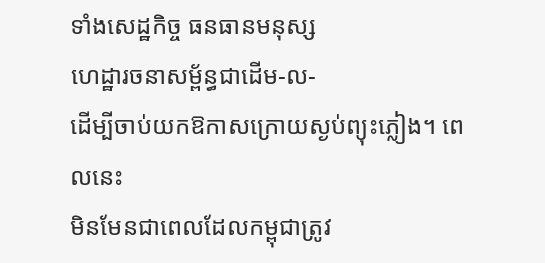ទាំងសេដ្ឋកិច្ច ធនធានមនុស្ស
ហេដ្ឋារចនាសម្ព័ន្ធជាដើម-ល-
ដើម្បីចាប់យកឱកាសក្រោយស្ងប់ព្យុះភ្លៀង។ ពេលនេះ
មិនមែនជាពេលដែលកម្ពុជាត្រូវ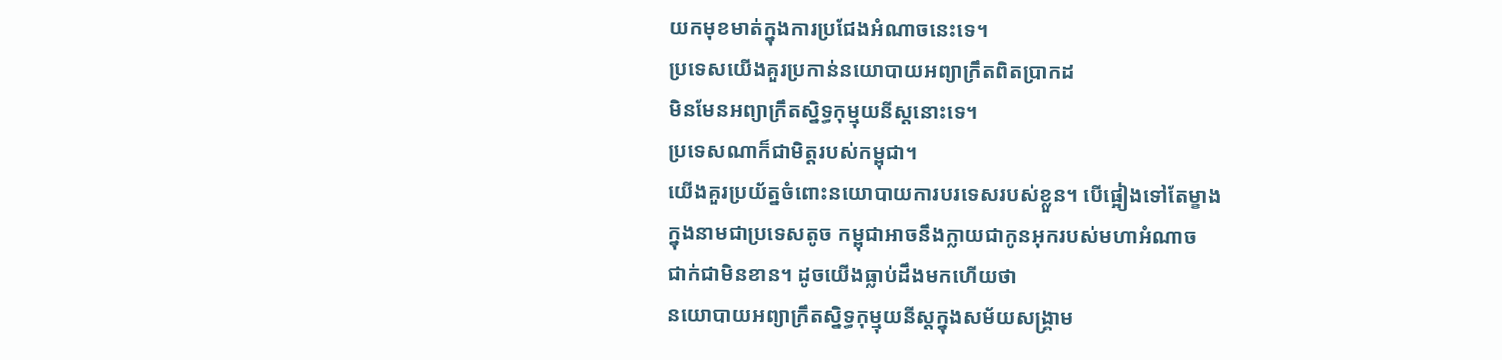យកមុខមាត់ក្នុងការប្រជែងអំណាចនេះទេ។
ប្រទេសយើងគួរប្រកាន់នយោបាយអព្យាក្រឹតពិតប្រាកដ
មិនមែនអព្យាក្រឹតស្និទ្ធកុម្មុយនីស្តនោះទេ។
ប្រទេសណាក៏ជាមិត្តរបស់កម្ពុជា។
យើងគួរប្រយ័ត្នចំពោះនយោបាយការបរទេសរបស់ខ្លួន។ បើផ្អៀងទៅតែម្ខាង
ក្នុងនាមជាប្រទេសតូច កម្ពុជាអាចនឹងក្លាយជាកូនអុករបស់មហាអំណាច
ជាក់ជាមិនខាន។ ដូចយើងធ្លាប់ដឹងមកហើយថា
នយោបាយអព្យាក្រឹតស្និទ្ធកុម្មុយនីស្តក្នុងសម័យសង្គ្រាម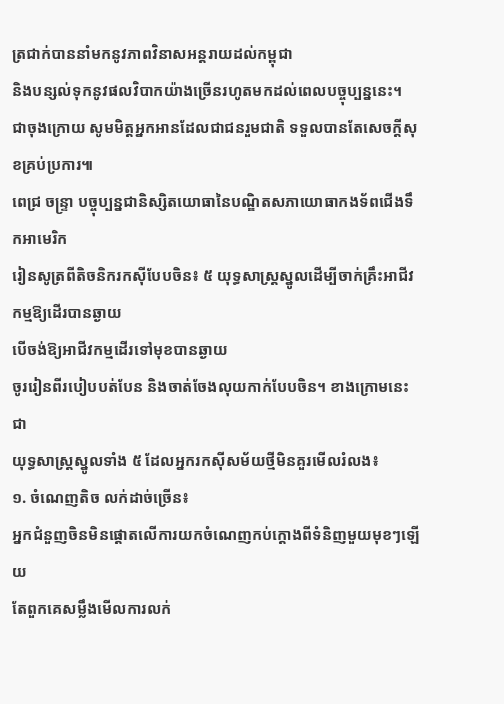ត្រជាក់បាននាំមកនូវភាពវិនាសអន្តរាយដល់កម្ពុជា
និងបន្សល់ទុកនូវផលវិបាកយ៉ាងច្រើនរហូតមកដល់ពេលបច្ចុប្បន្ននេះ។
ជាចុងក្រោយ សូមមិត្តអ្នកអានដែលជាជនរួមជាតិ ទទួលបានតែសេចក្ដីសុខគ្រប់ប្រការ៕
ពេជ្រ ចន្ទ្រា បច្ចុប្បន្នជានិស្សិតយោធានៃបណ្ឌិតសភាយោធាកងទ័ពជើងទឹកអាមេរិក
រៀនសូត្រពីតិចនិករកស៊ីបែបចិន៖ ៥ យុទ្ធសាស្ត្រស្នូលដើម្បីចាក់គ្រឹះអាជីវកម្មឱ្យដើរបានឆ្ងាយ
បើចង់ឱ្យអាជីវកម្មដើរទៅមុខបានឆ្ងាយ
ចូររៀនពីរបៀបបត់បែន និងចាត់ចែងលុយកាក់បែបចិន។ ខាងក្រោមនេះជា
យុទ្ធសាស្ត្រស្នូលទាំង ៥ ដែលអ្នករកស៊ីសម័យថ្មីមិនគួរមើលរំលង៖
១. ចំណេញតិច លក់ដាច់ច្រើន៖
អ្នកជំនួញចិនមិនផ្ដោតលើការយកចំណេញកប់ក្ដោងពីទំនិញមួយមុខៗឡើយ
តែពួកគេសម្លឹងមើលការលក់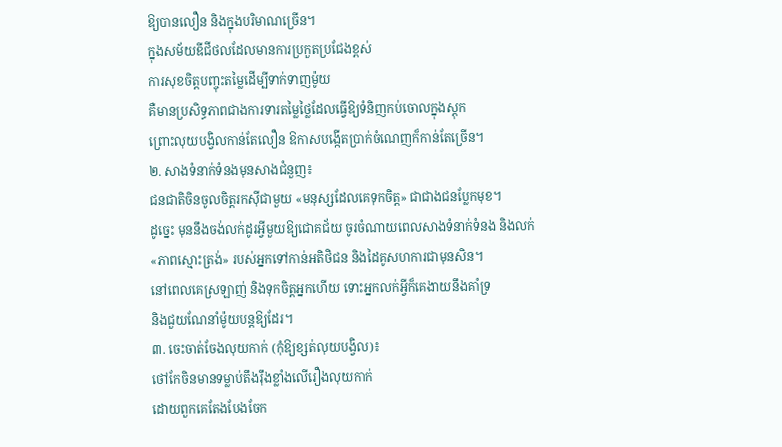ឱ្យបានលឿន និងក្នុងបរិមាណច្រើន។
ក្នុងសម័យឌីជីថលដែលមានការប្រកួតប្រជែងខ្ពស់
ការសុខចិត្តបញ្ចុះតម្លៃដើម្បីទាក់ទាញម៉ូយ
គឺមានប្រសិទ្ធភាពជាងការទារតម្លៃថ្លៃដែលធ្វើឱ្យទំនិញកប់ចោលក្នុងស្តុក
ព្រោះលុយបង្វិលកាន់តែលឿន ឱកាសបង្កើតប្រាក់ចំណេញក៏កាន់តែច្រើន។
២. សាងទំនាក់ទំនងមុនសាងជំនួញ៖
ជនជាតិចិនចូលចិត្តរកស៊ីជាមួយ «មនុស្សដែលគេទុកចិត្ត» ជាជាងជនប្លែកមុខ។
ដូច្នេះ មុននឹងចង់លក់ដូរអ្វីមួយឱ្យជោគជ័យ ចូរចំណាយពេលសាងទំនាក់ទំនង និងលក់
«ភាពស្មោះត្រង់» របស់អ្នកទៅកាន់អតិថិជន និងដៃគូសហការជាមុនសិន។
នៅពេលគេស្រឡាញ់ និងទុកចិត្តអ្នកហើយ ទោះអ្នកលក់អ្វីក៏គេងាយនឹងគាំទ្រ
និងជួយណែនាំម៉ូយបន្តឱ្យដែរ។
៣. ចេះចាត់ចែងលុយកាក់ (កុំឱ្យខ្សត់លុយបង្វិល)៖
ថៅកែចិនមានទម្លាប់តឹងរ៉ឹងខ្លាំងលើរឿងលុយកាក់
ដោយពួកគេតែងបែងចែក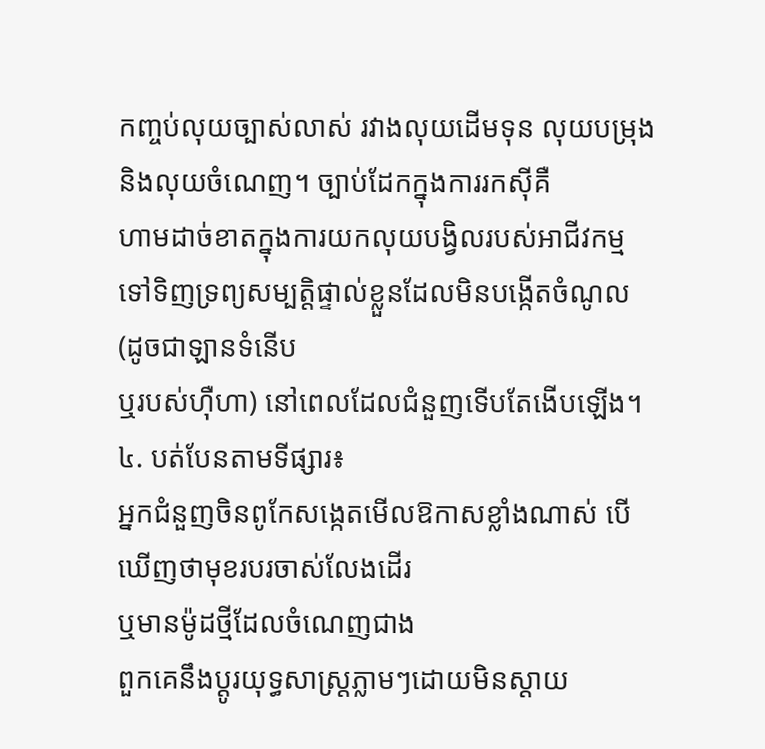កញ្ចប់លុយច្បាស់លាស់ រវាងលុយដើមទុន លុយបម្រុង
និងលុយចំណេញ។ ច្បាប់ដែកក្នុងការរកស៊ីគឺ
ហាមដាច់ខាតក្នុងការយកលុយបង្វិលរបស់អាជីវកម្ម
ទៅទិញទ្រព្យសម្បត្តិផ្ទាល់ខ្លួនដែលមិនបង្កើតចំណូល (ដូចជាឡានទំនើប
ឬរបស់ហ៊ឺហា) នៅពេលដែលជំនួញទើបតែងើបឡើង។
៤. បត់បែនតាមទីផ្សារ៖
អ្នកជំនួញចិនពូកែសង្កេតមើលឱកាសខ្លាំងណាស់ បើឃើញថាមុខរបរចាស់លែងដើរ
ឬមានម៉ូដថ្មីដែលចំណេញជាង
ពួកគេនឹងប្ដូរយុទ្ធសាស្ត្រភ្លាមៗដោយមិនស្ដាយ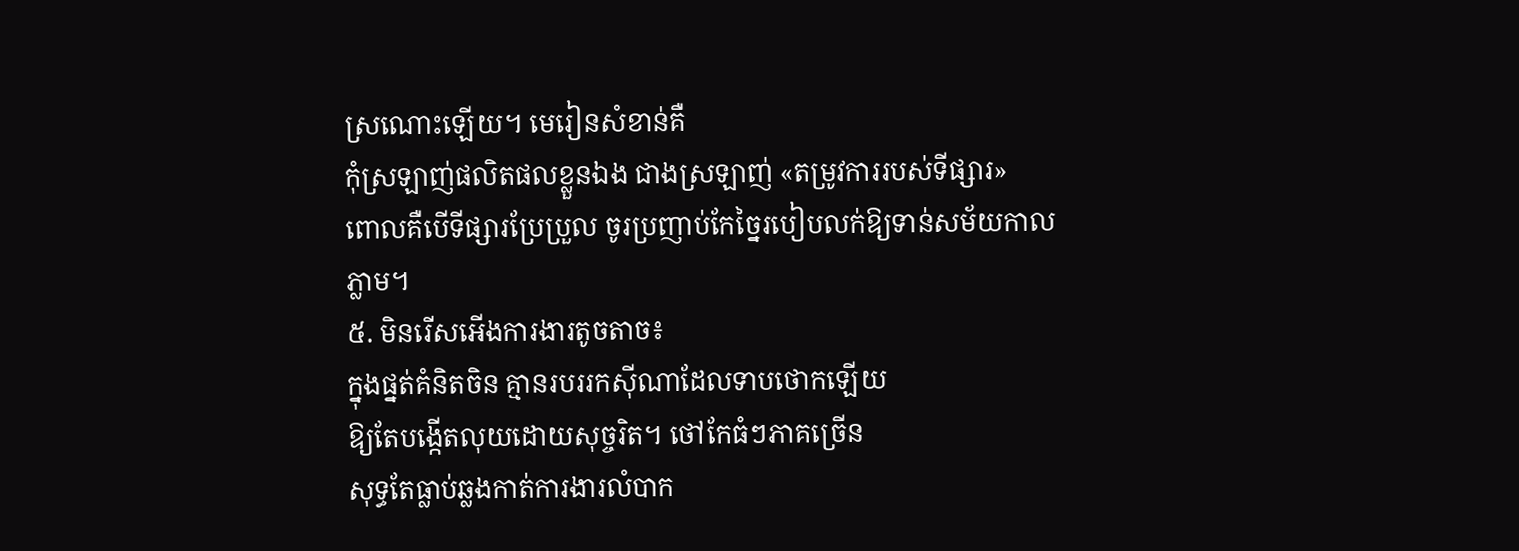ស្រណោះឡើយ។ មេរៀនសំខាន់គឺ
កុំស្រឡាញ់ផលិតផលខ្លួនឯង ជាងស្រឡាញ់ «តម្រូវការរបស់ទីផ្សារ»
ពោលគឺបើទីផ្សារប្រែប្រួល ចូរប្រញាប់កែច្នៃរបៀបលក់ឱ្យទាន់សម័យកាលភ្លាម។
៥. មិនរើសអើងការងារតូចតាច៖
ក្នុងផ្នត់គំនិតចិន គ្មានរបររកស៊ីណាដែលទាបថោកឡើយ
ឱ្យតែបង្កើតលុយដោយសុច្ចរិត។ ថៅកែធំៗភាគច្រើន
សុទ្ធតែធ្លាប់ឆ្លងកាត់ការងារលំបាក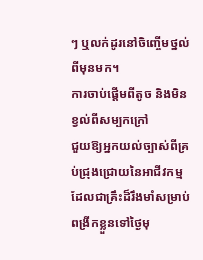ៗ ឬលក់ដូរនៅចិញ្ចើមថ្នល់ពីមុនមក។
ការចាប់ផ្ដើមពីតូច និងមិនខ្វល់ពីសម្បកក្រៅ
ជួយឱ្យអ្នកយល់ច្បាស់ពីគ្រប់ជ្រុងជ្រោយនៃអាជីវកម្ម
ដែលជាគ្រឹះដ៏រឹងមាំសម្រាប់ពង្រីកខ្លួនទៅថ្ងៃមុ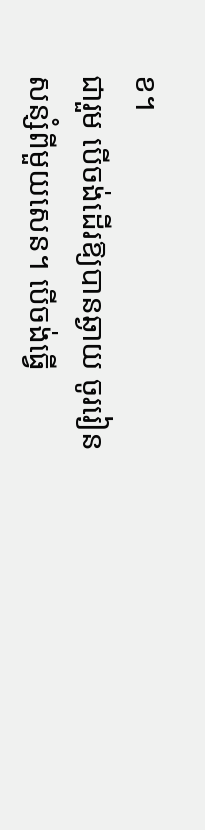ខ។
ជារួម បើចង់ដើរឱ្យបានឆ្ងាយ ចូររៀនសន្សំពីមួយសេន។ បើចង់ធ្វើ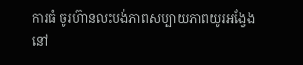ការធំ ចូរហ៊ានលះបង់ភាពសប្បាយភាពយូរអង្វែងនៅ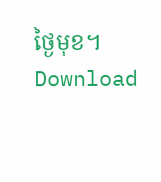ថ្ងៃមុខ។
Download